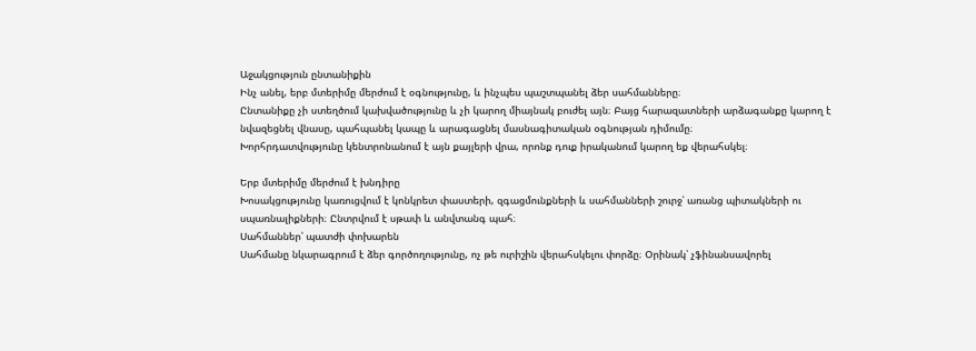Աջակցություն ընտանիքին
Ինչ անել, երբ մտերիմը մերժում է օգնությունը, և ինչպես պաշտպանել ձեր սահմանները։
Ընտանիքը չի ստեղծում կախվածությունը և չի կարող միայնակ բուժել այն։ Բայց հարազատների արձագանքը կարող է նվազեցնել վնասը, պահպանել կապը և արագացնել մասնագիտական օգնության դիմումը։
Խորհրդատվությունը կենտրոնանում է այն քայլերի վրա, որոնք դուք իրականում կարող եք վերահսկել։

Երբ մտերիմը մերժում է խնդիրը
Խոսակցությունը կառուցվում է կոնկրետ փաստերի, զգացմունքների և սահմանների շուրջ՝ առանց պիտակների ու սպառնալիքների։ Ընտրվում է սթափ և անվտանգ պահ։
Սահմաններ՝ պատժի փոխարեն
Սահմանը նկարագրում է ձեր գործողությունը, ոչ թե ուրիշին վերահսկելու փորձը։ Օրինակ՝ չֆինանսավորել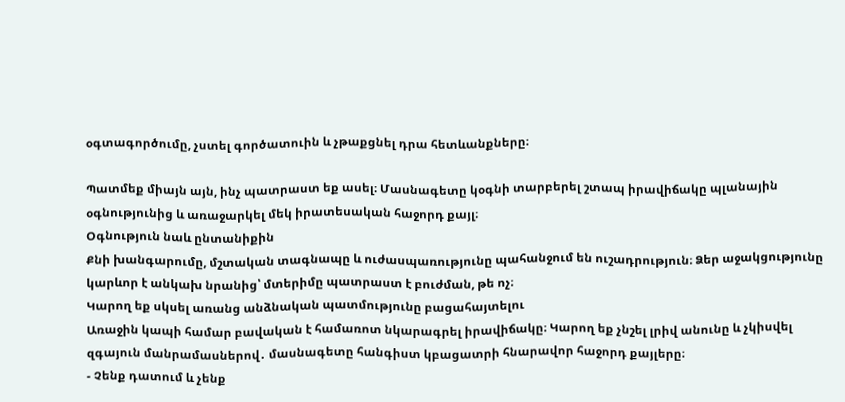օգտագործումը, չստել գործատուին և չթաքցնել դրա հետևանքները։

Պատմեք միայն այն, ինչ պատրաստ եք ասել։ Մասնագետը կօգնի տարբերել շտապ իրավիճակը պլանային օգնությունից և առաջարկել մեկ իրատեսական հաջորդ քայլ։
Օգնություն նաև ընտանիքին
Քնի խանգարումը, մշտական տագնապը և ուժասպառությունը պահանջում են ուշադրություն։ Ձեր աջակցությունը կարևոր է անկախ նրանից՝ մտերիմը պատրաստ է բուժման, թե ոչ։
Կարող եք սկսել առանց անձնական պատմությունը բացահայտելու
Առաջին կապի համար բավական է համառոտ նկարագրել իրավիճակը։ Կարող եք չնշել լրիվ անունը և չկիսվել զգայուն մանրամասներով․ մասնագետը հանգիստ կբացատրի հնարավոր հաջորդ քայլերը։
- Չենք դատում և չենք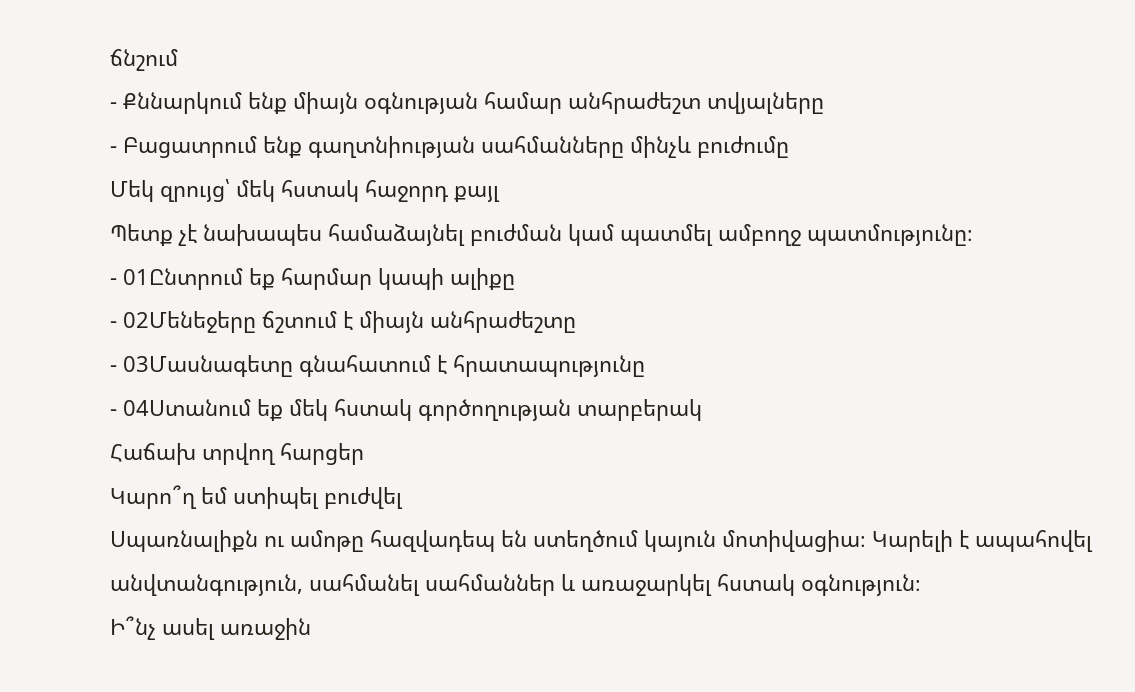ճնշում
- Քննարկում ենք միայն օգնության համար անհրաժեշտ տվյալները
- Բացատրում ենք գաղտնիության սահմանները մինչև բուժումը
Մեկ զրույց՝ մեկ հստակ հաջորդ քայլ
Պետք չէ նախապես համաձայնել բուժման կամ պատմել ամբողջ պատմությունը։
- 01Ընտրում եք հարմար կապի ալիքը
- 02Մենեջերը ճշտում է միայն անհրաժեշտը
- 03Մասնագետը գնահատում է հրատապությունը
- 04Ստանում եք մեկ հստակ գործողության տարբերակ
Հաճախ տրվող հարցեր
Կարո՞ղ եմ ստիպել բուժվել
Սպառնալիքն ու ամոթը հազվադեպ են ստեղծում կայուն մոտիվացիա։ Կարելի է ապահովել անվտանգություն, սահմանել սահմաններ և առաջարկել հստակ օգնություն։
Ի՞նչ ասել առաջին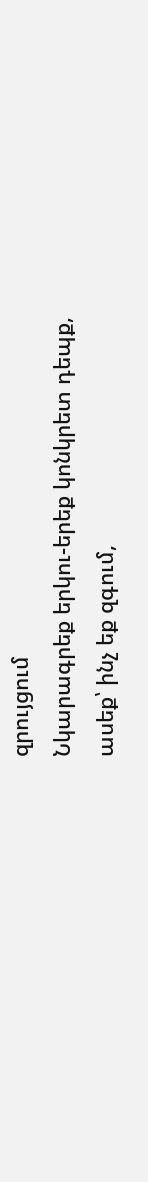զրույցում
Նկարագրեք երկու-երեք կոնկրետ դեպք, ասեք՝ ինչ եք զգում,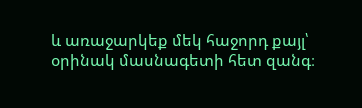և առաջարկեք մեկ հաջորդ քայլ՝ օրինակ մասնագետի հետ զանգ։